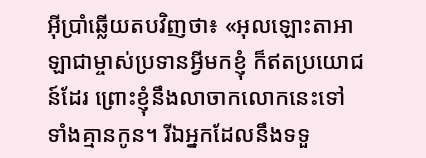អ៊ីប្រាំឆ្លើយតបវិញថា៖ «អុលឡោះតាអាឡាជាម្ចាស់ប្រទានអ្វីមកខ្ញុំ ក៏ឥតប្រយោជន៍ដែរ ព្រោះខ្ញុំនឹងលាចាកលោកនេះទៅ ទាំងគ្មានកូន។ រីឯអ្នកដែលនឹងទទួ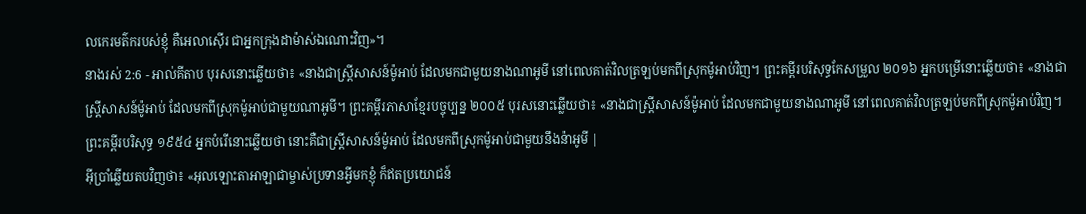លកេរមត៌ករបស់ខ្ញុំ គឺអេលាស៊ើរ ជាអ្នកក្រុងដាម៉ាស់ឯណោះវិញ»។
នាងរស់ 2:6 - អាល់គីតាប បុរសនោះឆ្លើយថា៖ «នាងជាស្ត្រីសាសន៍ម៉ូអាប់ ដែលមកជាមួយនាងណាអូមី នៅពេលគាត់វិលត្រឡប់មកពីស្រុកម៉ូអាប់វិញ។ ព្រះគម្ពីរបរិសុទ្ធកែសម្រួល ២០១៦ អ្នកបម្រើនោះឆ្លើយថា៖ «នាងជាស្ត្រីសាសន៍ម៉ូអាប់ ដែលមកពីស្រុកម៉ូអាប់ជាមួយណាអូមី។ ព្រះគម្ពីរភាសាខ្មែរបច្ចុប្បន្ន ២០០៥ បុរសនោះឆ្លើយថា៖ «នាងជាស្ត្រីសាសន៍ម៉ូអាប់ ដែលមកជាមួយនាងណាអូមី នៅពេលគាត់វិលត្រឡប់មកពីស្រុកម៉ូអាប់វិញ។ ព្រះគម្ពីរបរិសុទ្ធ ១៩៥៤ អ្នកបំរើនោះឆ្លើយថា នោះគឺជាស្ត្រីសាសន៍ម៉ូអាប់ ដែលមកពីស្រុកម៉ូអាប់ជាមួយនឹងន៉ាអូមី |
អ៊ីប្រាំឆ្លើយតបវិញថា៖ «អុលឡោះតាអាឡាជាម្ចាស់ប្រទានអ្វីមកខ្ញុំ ក៏ឥតប្រយោជន៍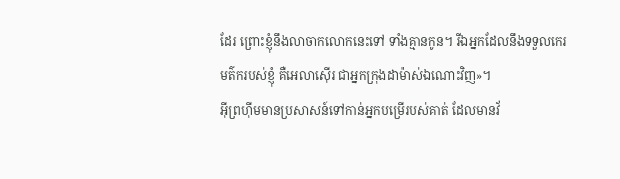ដែរ ព្រោះខ្ញុំនឹងលាចាកលោកនេះទៅ ទាំងគ្មានកូន។ រីឯអ្នកដែលនឹងទទួលកេរមត៌ករបស់ខ្ញុំ គឺអេលាស៊ើរ ជាអ្នកក្រុងដាម៉ាស់ឯណោះវិញ»។
អ៊ីព្រហ៊ីមមានប្រសាសន៍ទៅកាន់អ្នកបម្រើរបស់គាត់ ដែលមានវ័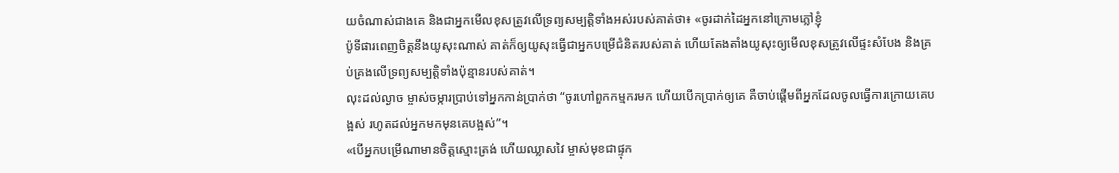យចំណាស់ជាងគេ និងជាអ្នកមើលខុសត្រូវលើទ្រព្យសម្បត្តិទាំងអស់របស់គាត់ថា៖ «ចូរដាក់ដៃអ្នកនៅក្រោមភ្លៅខ្ញុំ
ប៉ូទីផារពេញចិត្តនឹងយូសុះណាស់ គាត់ក៏ឲ្យយូសុះធ្វើជាអ្នកបម្រើជំនិតរបស់គាត់ ហើយតែងតាំងយូសុះឲ្យមើលខុសត្រូវលើផ្ទះសំបែង និងគ្រប់គ្រងលើទ្រព្យសម្បត្តិទាំងប៉ុន្មានរបស់គាត់។
លុះដល់ល្ងាច ម្ចាស់ចម្ការប្រាប់ទៅអ្នកកាន់ប្រាក់ថា “ចូរហៅពួកកម្មករមក ហើយបើកប្រាក់ឲ្យគេ គឺចាប់ផ្ដើមពីអ្នកដែលចូលធ្វើការក្រោយគេបង្អស់ រហូតដល់អ្នកមកមុនគេបង្អស់”។
«បើអ្នកបម្រើណាមានចិត្ដស្មោះត្រង់ ហើយឈ្លាសវៃ ម្ចាស់មុខជាផ្ទុក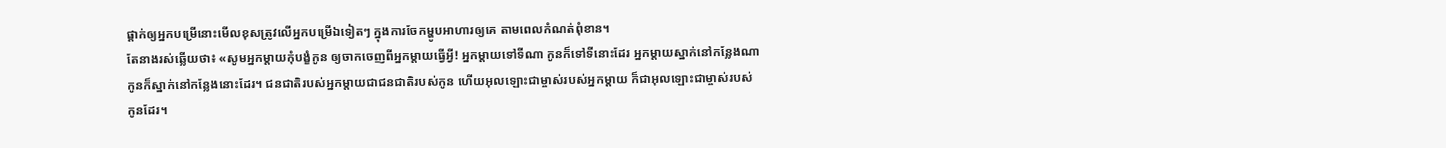ផ្ដាក់ឲ្យអ្នកបម្រើនោះមើលខុសត្រូវលើអ្នកបម្រើឯទៀតៗ ក្នុងការចែកម្ហូបអាហារឲ្យគេ តាមពេលកំណត់ពុំខាន។
តែនាងរស់ឆ្លើយថា៖ «សូមអ្នកម្តាយកុំបង្ខំកូន ឲ្យចាកចេញពីអ្នកម្តាយធ្វើអ្វី! អ្នកម្តាយទៅទីណា កូនក៏ទៅទីនោះដែរ អ្នកម្តាយស្នាក់នៅកន្លែងណា កូនក៏ស្នាក់នៅកន្លែងនោះដែរ។ ជនជាតិរបស់អ្នកម្តាយជាជនជាតិរបស់កូន ហើយអុលឡោះជាម្ចាស់របស់អ្នកម្តាយ ក៏ជាអុលឡោះជាម្ចាស់របស់កូនដែរ។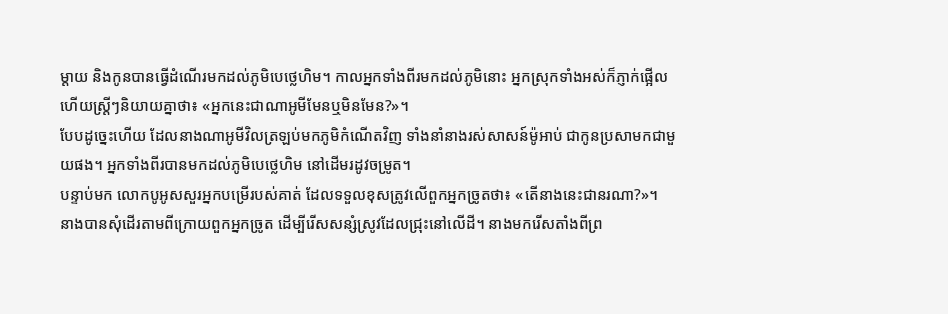ម្តាយ និងកូនបានធ្វើដំណើរមកដល់ភូមិបេថ្លេហិម។ កាលអ្នកទាំងពីរមកដល់ភូមិនោះ អ្នកស្រុកទាំងអស់ក៏ភ្ញាក់ផ្អើល ហើយស្ត្រីៗនិយាយគ្នាថា៖ «អ្នកនេះជាណាអូមីមែនឬមិនមែន?»។
បែបដូច្នេះហើយ ដែលនាងណាអូមីវិលត្រឡប់មកភូមិកំណើតវិញ ទាំងនាំនាងរស់សាសន៍ម៉ូអាប់ ជាកូនប្រសាមកជាមួយផង។ អ្នកទាំងពីរបានមកដល់ភូមិបេថ្លេហិម នៅដើមរដូវចម្រូត។
បន្ទាប់មក លោកបូអូសសួរអ្នកបម្រើរបស់គាត់ ដែលទទួលខុសត្រូវលើពួកអ្នកច្រូតថា៖ «តើនាងនេះជានរណា?»។
នាងបានសុំដើរតាមពីក្រោយពួកអ្នកច្រូត ដើម្បីរើសសន្សំស្រូវដែលជ្រុះនៅលើដី។ នាងមករើសតាំងពីព្រ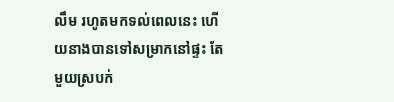លឹម រហូតមកទល់ពេលនេះ ហើយនាងបានទៅសម្រាកនៅផ្ទះ តែមួយស្របក់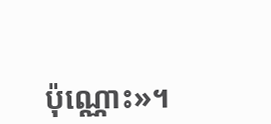ប៉ុណ្ណោះ»។